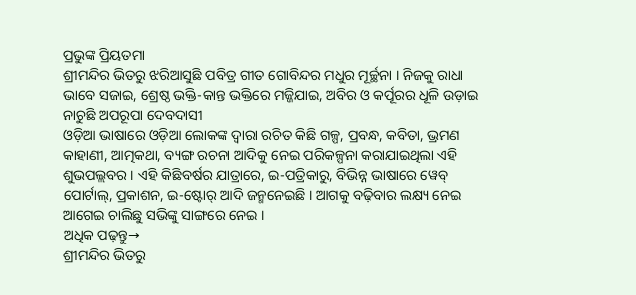ପ୍ରଭୁଙ୍କ ପ୍ରିୟତମା
ଶ୍ରୀମନ୍ଦିର ଭିତରୁ ଝରିଆସୁଛି ପବିତ୍ର ଗୀତ ଗୋବିନ୍ଦର ମଧୁର ମୂର୍ଚ୍ଛନା । ନିଜକୁ ରାଧା ଭାବେ ସଜାଇ, ଶ୍ରେଷ୍ଠ ଭକ୍ତି-କାନ୍ତ ଭକ୍ତିରେ ମଜ୍ଜିଯାଇ, ଅବିର ଓ କର୍ପୂରର ଧୂଳି ଉଡ଼ାଇ ନାଚୁଛି ଅପରୂପା ଦେବଦାସୀ
ଓଡ଼ିଆ ଭାଷାରେ ଓଡ଼ିଆ ଲୋକଙ୍କ ଦ୍ୱାରା ରଚିତ କିଛି ଗଳ୍ପ, ପ୍ରବନ୍ଧ, କବିତା, ଭ୍ରମଣ କାହାଣୀ, ଆତ୍ମକଥା, ବ୍ୟଙ୍ଗ ରଚନା ଆଦିକୁ ନେଇ ପରିକଳ୍ପନା କରାଯାଇଥିଲା ଏହି ଶୁଭପଲ୍ଲବର । ଏହି କିଛିବର୍ଷର ଯାତ୍ରାରେ, ଇ-ପତ୍ରିକାରୁ, ବିଭିନ୍ନ ଭାଷାରେ ୱେବ୍ ପୋର୍ଟାଲ୍, ପ୍ରକାଶନ, ଇ-ଷ୍ଟୋର୍ ଆଦି ଜନ୍ମନେଇଛି । ଆଗକୁ ବଢ଼ିବାର ଲକ୍ଷ୍ୟ ନେଇ ଆଗେଇ ଚାଲିଛୁ ସଭିଙ୍କୁ ସାଙ୍ଗରେ ନେଇ ।
ଅଧିକ ପଢ଼ନ୍ତୁ→
ଶ୍ରୀମନ୍ଦିର ଭିତରୁ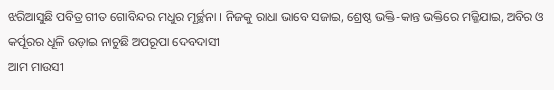ଝରିଆସୁଛି ପବିତ୍ର ଗୀତ ଗୋବିନ୍ଦର ମଧୁର ମୂର୍ଚ୍ଛନା । ନିଜକୁ ରାଧା ଭାବେ ସଜାଇ, ଶ୍ରେଷ୍ଠ ଭକ୍ତି-କାନ୍ତ ଭକ୍ତିରେ ମଜ୍ଜିଯାଇ, ଅବିର ଓ କର୍ପୂରର ଧୂଳି ଉଡ଼ାଇ ନାଚୁଛି ଅପରୂପା ଦେବଦାସୀ
ଆମ ମାଉସୀ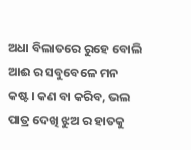ଅଧା ବିଲାତରେ ରୁହେ ବୋଲି ଆଈ ର ସବୁବେଳେ ମନ କଷ୍ଟ। କଣ ବା କରିବ, ଭଲ ପାତ୍ର ଦେଖି ଝୁଅ ର ହାତକୁ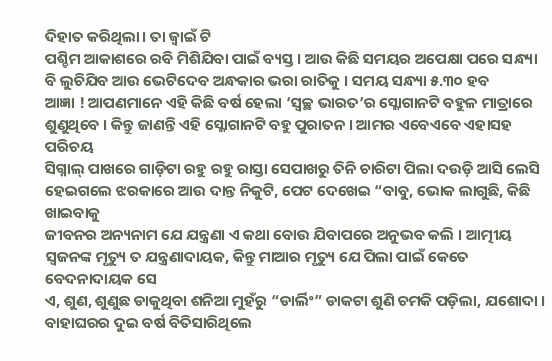ଦିହାତ କରିଥିଲା। ତା ଜ୍ୱାଇଁ ଟି
ପଶ୍ଚିମ ଆକାଶରେ ରବି ମିଶିଯିବା ପାଇଁ ବ୍ୟସ୍ତ । ଆଉ କିଛି ସମୟର ଅପେକ୍ଷା ପରେ ସନ୍ଧ୍ୟା ବି ଲୁଚିଯିବ ଆଉ ଭେଟିଦେବ ଅନ୍ଧକାର ଭରା ରାତିକୁ । ସମୟ ସନ୍ଧ୍ୟା ୫.୩୦ ହବ
ଆଜ୍ଞା ! ଆପଣମାନେ ଏହି କିଛି ବର୍ଷ ହେଲା ‘ସ୍ୱଚ୍ଛ ଭାରତ’ର ସ୍ଳୋଗାନଟି ବହୁଳ ମାତ୍ରାରେ ଶୁଣୁଥିବେ । କିନ୍ତୁ ଜାଣନ୍ତି ଏହି ସ୍ଳୋଗାନଟି ବହୁ ପୁରାତନ । ଆମର ଏବେଏବେ ଏହାସହ ପରିଚୟ
ସିଗ୍ନାଲ୍ ପାଖରେ ଗାଡ଼ିଟା ରହୁ ରହୁ ରାସ୍ତା ସେପାଖରୁ ତିନି ଚାରିଟା ପିଲା ଦଉଡ଼ି ଆସି ଲେସି ହେଇଗଲେ ଝରକାରେ ଆଉ ଦାନ୍ତ ନିକୁଟି, ପେଟ ଦେଖେଇ “ବାବୁ, ଭୋକ ଲାଗୁଛି, କିଛି ଖାଇବାକୁ
ଜୀବନର ଅନ୍ୟନାମ ଯେ ଯନ୍ତ୍ରଣା ଏ କଥା ବୋଉ ଯିବାପରେ ଅନୁଭବ କଲି । ଆତ୍ମୀୟ ସ୍ୱଜନଙ୍କ ମୃତ୍ୟୁ ତ ଯନ୍ତ୍ରଣାଦାୟକ, କିନ୍ତୁ ମାଆର ମୃତ୍ୟୁ ଯେ ପିଲା ପାଇଁ କେତେ ବେଦନାଦାୟକ ସେ
ଏ, ଶୁଣ, ଶୁଣୁଛ ଡାକୁଥିବା ଶନିଆ ମୁହଁରୁ “ଡାର୍ଲିଂ” ଡାକଟା ଶୁଣି ଚମକି ପଡ଼ିଲା, ଯଶୋଦା । ବାହାଘରର ଦୁଇ ବର୍ଷ ବିତିସାରିଥିଲେ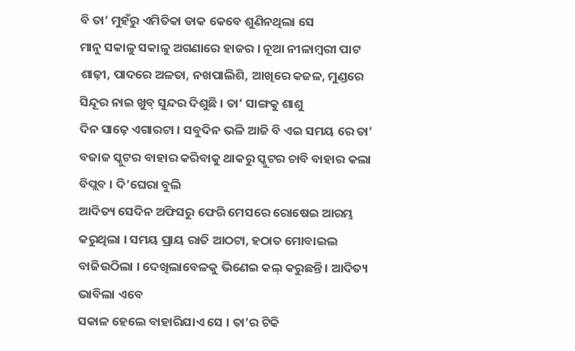ବି ତା’ ମୁହଁରୁ ଏମିତିକା ଡାକ କେବେ ଶୁଣିନଥିଲା ସେ
ମାନୁ ସକାଳୁ ସକାଳୁ ଅଗଣାରେ ହାଜର । ନୂଆ ନୀଳାମ୍ବରୀ ପାଟ ଶାଢ଼ୀ, ପାଦରେ ଅଳତା, ନଖପାଲିଶି, ଆଖିରେ କଜଳ, ମୁଣ୍ଡରେ ସିନ୍ଦୂର ନାଇ ଖୁବ୍ ସୁନ୍ଦର ଦିଶୁଛି । ତା’ ସାଙ୍ଗକୁ ଶାଶୁ
ଦିନ ସାଢ଼େ ଏଗାରଟା । ସବୁଦିନ ଭଳି ଆଜି ବି ଏଇ ସମୟ ରେ ତା’ ବଜାଜ ସ୍କୁଟର ବାହାର କରିବାକୁ ଥାକରୁ ସ୍କୁଟର ଚାବି ବାହାର କଲା ବିପ୍ଲବ । ଦି’ଘେରା ବୁଲି
ଆଦିତ୍ୟ ସେଦିନ ଅଫିସରୁ ଫେରି ମେସରେ ରୋଷେଇ ଆରମ୍ଭ କରୁଥିଲା । ସମୟ ପ୍ରାୟ ରାତି ଆଠଟା, ହଠାତ ମୋବାଇଲ ବାଜିଉଠିଲା । ଦେଖିଲାବେଳକୁ ଭିଣେଇ କଲ୍ କରୁଛନ୍ତି । ଆଦିତ୍ୟ ଭାବିଲା ଏବେ
ସକାଳ ହେଲେ ବାହାରିଯାଏ ସେ । ତା’ର ଟିକି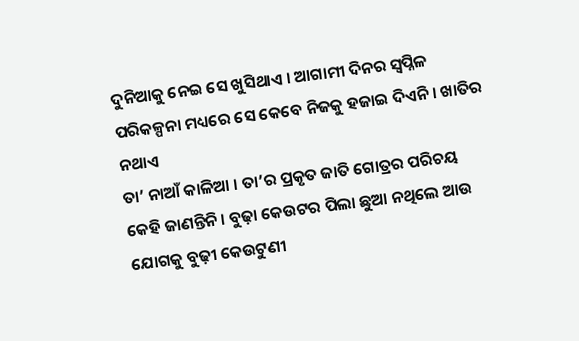ଦୁନିଆକୁ ନେଇ ସେ ଖୁସିଥାଏ । ଆଗାମୀ ଦିନର ସ୍ୱପ୍ନିଳ ପରିକଳ୍ପନା ମଧ୍ୟରେ ସେ କେବେ ନିଜକୁ ହଜାଇ ଦିଏନି । ଖାତିର ନଥାଏ
ତା’ ନାଆଁ କାଳିଆ । ତା’ର ପ୍ରକୃତ ଜାତି ଗୋତ୍ରର ପରିଚୟ କେହି ଜାଣନ୍ତିନି । ବୁଢ଼ା କେଉଟର ପିଲା ଛୁଆ ନଥିଲେ ଆଉ ଯୋଗକୁ ବୁଢ଼ୀ କେଉଟୁଣୀ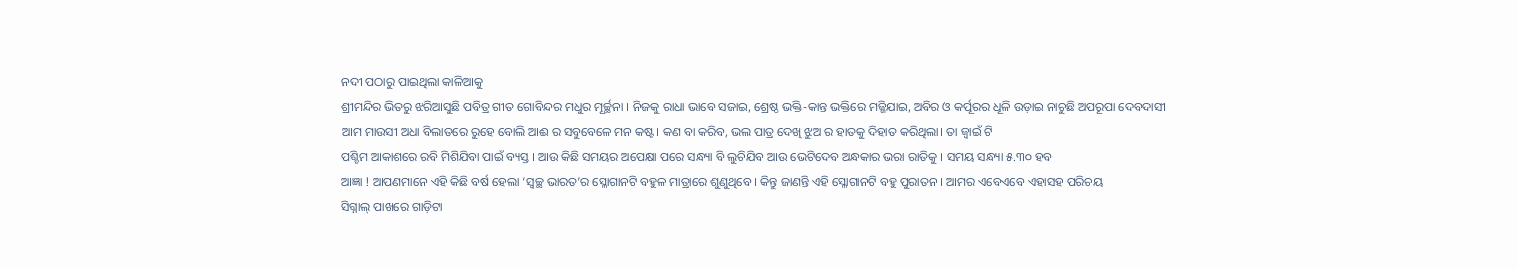ନଦୀ ପଠାରୁ ପାଇଥିଲା କାଳିଆକୁ
ଶ୍ରୀମନ୍ଦିର ଭିତରୁ ଝରିଆସୁଛି ପବିତ୍ର ଗୀତ ଗୋବିନ୍ଦର ମଧୁର ମୂର୍ଚ୍ଛନା । ନିଜକୁ ରାଧା ଭାବେ ସଜାଇ, ଶ୍ରେଷ୍ଠ ଭକ୍ତି-କାନ୍ତ ଭକ୍ତିରେ ମଜ୍ଜିଯାଇ, ଅବିର ଓ କର୍ପୂରର ଧୂଳି ଉଡ଼ାଇ ନାଚୁଛି ଅପରୂପା ଦେବଦାସୀ
ଆମ ମାଉସୀ ଅଧା ବିଲାତରେ ରୁହେ ବୋଲି ଆଈ ର ସବୁବେଳେ ମନ କଷ୍ଟ। କଣ ବା କରିବ, ଭଲ ପାତ୍ର ଦେଖି ଝୁଅ ର ହାତକୁ ଦିହାତ କରିଥିଲା। ତା ଜ୍ୱାଇଁ ଟି
ପଶ୍ଚିମ ଆକାଶରେ ରବି ମିଶିଯିବା ପାଇଁ ବ୍ୟସ୍ତ । ଆଉ କିଛି ସମୟର ଅପେକ୍ଷା ପରେ ସନ୍ଧ୍ୟା ବି ଲୁଚିଯିବ ଆଉ ଭେଟିଦେବ ଅନ୍ଧକାର ଭରା ରାତିକୁ । ସମୟ ସନ୍ଧ୍ୟା ୫.୩୦ ହବ
ଆଜ୍ଞା ! ଆପଣମାନେ ଏହି କିଛି ବର୍ଷ ହେଲା ‘ସ୍ୱଚ୍ଛ ଭାରତ’ର ସ୍ଳୋଗାନଟି ବହୁଳ ମାତ୍ରାରେ ଶୁଣୁଥିବେ । କିନ୍ତୁ ଜାଣନ୍ତି ଏହି ସ୍ଳୋଗାନଟି ବହୁ ପୁରାତନ । ଆମର ଏବେଏବେ ଏହାସହ ପରିଚୟ
ସିଗ୍ନାଲ୍ ପାଖରେ ଗାଡ଼ିଟା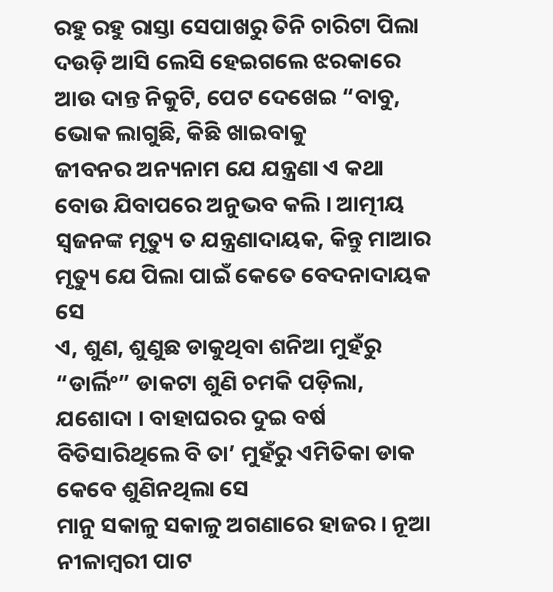ରହୁ ରହୁ ରାସ୍ତା ସେପାଖରୁ ତିନି ଚାରିଟା ପିଲା ଦଉଡ଼ି ଆସି ଲେସି ହେଇଗଲେ ଝରକାରେ ଆଉ ଦାନ୍ତ ନିକୁଟି, ପେଟ ଦେଖେଇ “ବାବୁ, ଭୋକ ଲାଗୁଛି, କିଛି ଖାଇବାକୁ
ଜୀବନର ଅନ୍ୟନାମ ଯେ ଯନ୍ତ୍ରଣା ଏ କଥା ବୋଉ ଯିବାପରେ ଅନୁଭବ କଲି । ଆତ୍ମୀୟ ସ୍ୱଜନଙ୍କ ମୃତ୍ୟୁ ତ ଯନ୍ତ୍ରଣାଦାୟକ, କିନ୍ତୁ ମାଆର ମୃତ୍ୟୁ ଯେ ପିଲା ପାଇଁ କେତେ ବେଦନାଦାୟକ ସେ
ଏ, ଶୁଣ, ଶୁଣୁଛ ଡାକୁଥିବା ଶନିଆ ମୁହଁରୁ “ଡାର୍ଲିଂ” ଡାକଟା ଶୁଣି ଚମକି ପଡ଼ିଲା, ଯଶୋଦା । ବାହାଘରର ଦୁଇ ବର୍ଷ ବିତିସାରିଥିଲେ ବି ତା’ ମୁହଁରୁ ଏମିତିକା ଡାକ କେବେ ଶୁଣିନଥିଲା ସେ
ମାନୁ ସକାଳୁ ସକାଳୁ ଅଗଣାରେ ହାଜର । ନୂଆ ନୀଳାମ୍ବରୀ ପାଟ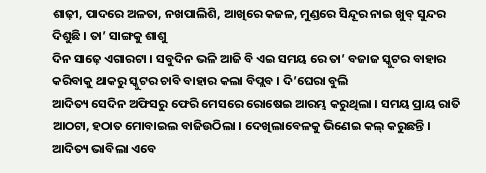ଶାଢ଼ୀ, ପାଦରେ ଅଳତା, ନଖପାଲିଶି, ଆଖିରେ କଜଳ, ମୁଣ୍ଡରେ ସିନ୍ଦୂର ନାଇ ଖୁବ୍ ସୁନ୍ଦର ଦିଶୁଛି । ତା’ ସାଙ୍ଗକୁ ଶାଶୁ
ଦିନ ସାଢ଼େ ଏଗାରଟା । ସବୁଦିନ ଭଳି ଆଜି ବି ଏଇ ସମୟ ରେ ତା’ ବଜାଜ ସ୍କୁଟର ବାହାର କରିବାକୁ ଥାକରୁ ସ୍କୁଟର ଚାବି ବାହାର କଲା ବିପ୍ଲବ । ଦି’ଘେରା ବୁଲି
ଆଦିତ୍ୟ ସେଦିନ ଅଫିସରୁ ଫେରି ମେସରେ ରୋଷେଇ ଆରମ୍ଭ କରୁଥିଲା । ସମୟ ପ୍ରାୟ ରାତି ଆଠଟା, ହଠାତ ମୋବାଇଲ ବାଜିଉଠିଲା । ଦେଖିଲାବେଳକୁ ଭିଣେଇ କଲ୍ କରୁଛନ୍ତି । ଆଦିତ୍ୟ ଭାବିଲା ଏବେ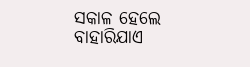ସକାଳ ହେଲେ ବାହାରିଯାଏ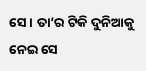ସେ । ତା’ର ଟିକି ଦୁନିଆକୁ ନେଇ ସେ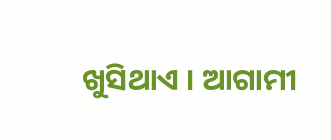ଖୁସିଥାଏ । ଆଗାମୀ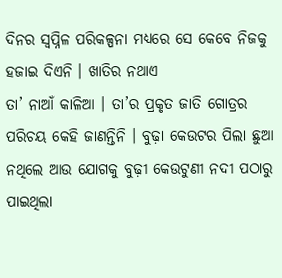ଦିନର ସ୍ୱପ୍ନିଳ ପରିକଳ୍ପନା ମଧ୍ୟରେ ସେ କେବେ ନିଜକୁ ହଜାଇ ଦିଏନି । ଖାତିର ନଥାଏ
ତା’ ନାଆଁ କାଳିଆ । ତା’ର ପ୍ରକୃତ ଜାତି ଗୋତ୍ରର ପରିଚୟ କେହି ଜାଣନ୍ତିନି । ବୁଢ଼ା କେଉଟର ପିଲା ଛୁଆ ନଥିଲେ ଆଉ ଯୋଗକୁ ବୁଢ଼ୀ କେଉଟୁଣୀ ନଦୀ ପଠାରୁ ପାଇଥିଲା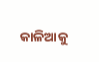କାଳିଆକୁ